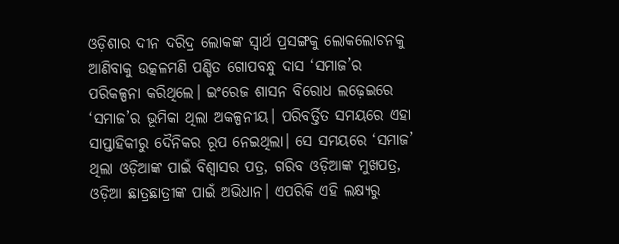ଓଡ଼ିଶାର ଦୀନ ଦରିଦ୍ର ଲୋକଙ୍କ ସ୍ୱାର୍ଥ ପ୍ରସଙ୍ଗକୁ ଲୋକଲୋଚନକୁ ଆଣିବାକୁ ଉତ୍କଳମଣି ପଣ୍ଡିତ ଗୋପବନ୍ଧୁ ଦାସ ‘ସମାଜ’ର ପରିକଳ୍ପନା କରିଥିଲେ। ଇଂରେଜ ଶାସନ ବିରୋଧ ଲଢ଼େଇରେ ‘ସମାଜ’ର ଭୂମିକା ଥିଲା ଅକଳ୍ପନୀୟ। ପରିବର୍ତ୍ତିତ ସମୟରେ ଏହା ସାପ୍ତାହିକୀରୁ ଦୈନିକର ରୂପ ନେଇଥିଲା। ସେ ସମୟରେ ‘ସମାଜ’ ଥିଲା ଓଡ଼ିଆଙ୍କ ପାଇଁ ବିଶ୍ୱାସର ପତ୍ର, ଗରିବ ଓଡ଼ିଆଙ୍କ ମୁଖପତ୍ର, ଓଡ଼ିଆ ଛାତ୍ରଛାତ୍ରୀଙ୍କ ପାଇଁ ଅଭିଧାନ। ଏପରିକି ଏହି ଲକ୍ଷ୍ୟରୁ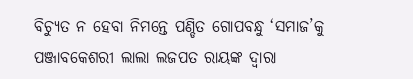ବିଚ୍ୟୁତ ନ ହେବା ନିମନ୍ତେ ପଣ୍ଡିତ ଗୋପବନ୍ଧୁ ‘ସମାଜ’କୁ ପଞ୍ଜାବକେଶରୀ ଲାଲା ଲଜପତ ରାୟଙ୍କ ଦ୍ୱାରା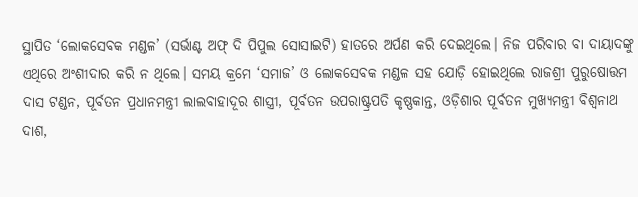ସ୍ଥାପିତ ‘ଲୋକସେବକ ମଣ୍ଡଳ’ (ସର୍ଭାଣ୍ଟ ଅଫ୍ ଦି ପିପୁଲ ସୋସାଇଟି) ହାତରେ ଅର୍ପଣ କରି ଦେଇଥିଲେ। ନିଜ ପରିବାର ବା ଦାୟାଦଙ୍କୁ ଏଥିରେ ଅଂଶୀଦାର କରି ନ ଥିଲେ। ସମୟ କ୍ରମେ ‘ସମାଜ’ ଓ ଲୋକସେବକ ମଣ୍ଡଳ ସହ ଯୋଡ଼ି ହୋଇଥିଲେ ରାଜଶ୍ରୀ ପୁରୁଷୋତ୍ତମ ଦାସ ଟଣ୍ଡନ, ପୂର୍ବତନ ପ୍ରଧାନମନ୍ତ୍ରୀ ଲାଲବାହାଦୂର ଶାସ୍ତ୍ରୀ, ପୂର୍ବତନ ଉପରାଷ୍ଟ୍ରପତି କୃଷ୍ଣକାନ୍ତ, ଓଡ଼ିଶାର ପୂର୍ବତନ ମୁଖ୍ୟମନ୍ତ୍ରୀ ବିଶ୍ୱନାଥ ଦାଶ,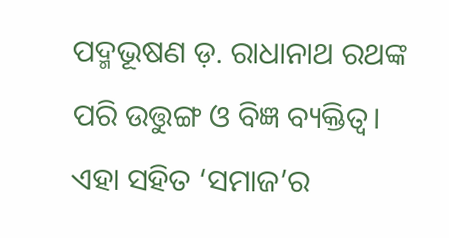ପଦ୍ମଭୂଷଣ ଡ଼. ରାଧାନାଥ ରଥଙ୍କ ପରି ଉତ୍ତୁଙ୍ଗ ଓ ବିଜ୍ଞ ବ୍ୟକ୍ତିତ୍ୱ। ଏହା ସହିତ ‘ସମାଜ’ର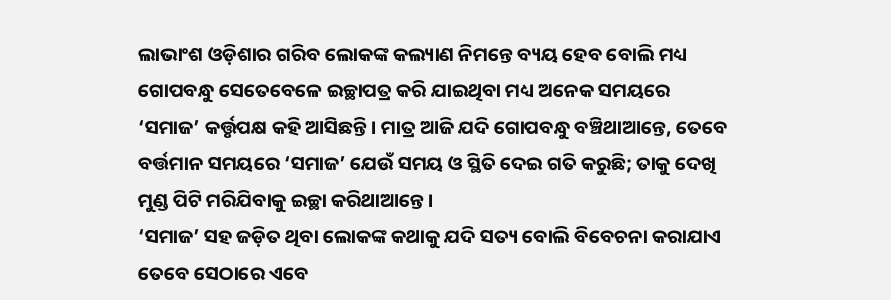ଲାଭାଂଶ ଓଡ଼ିଶାର ଗରିବ ଲୋକଙ୍କ କଲ୍ୟାଣ ନିମନ୍ତେ ବ୍ୟୟ ହେବ ବୋଲି ମଧ୍ୟ ଗୋପବନ୍ଧୁ ସେତେବେଳେ ଇଚ୍ଛାପତ୍ର କରି ଯାଇଥିବା ମଧ୍ୟ ଅନେକ ସମୟରେ ‘ସମାଜ’ କର୍ତ୍ତୃପକ୍ଷ କହି ଆସିଛନ୍ତି। ମାତ୍ର ଆଜି ଯଦି ଗୋପବନ୍ଧୁ ବଞ୍ଚିଥାଆନ୍ତେ, ତେବେ ବର୍ତ୍ତମାନ ସମୟରେ ‘ସମାଜ’ ଯେଉଁ ସମୟ ଓ ସ୍ଥିତି ଦେଇ ଗତି କରୁଛି; ତାକୁ ଦେଖି ମୁଣ୍ଡ ପିଟି ମରିଯିବାକୁ ଇଚ୍ଛା କରିଥାଆନ୍ତେ।
‘ସମାଜ’ ସହ ଜଡ଼ିତ ଥିବା ଲୋକଙ୍କ କଥାକୁ ଯଦି ସତ୍ୟ ବୋଲି ବିବେଚନା କରାଯାଏ ତେବେ ସେଠାରେ ଏବେ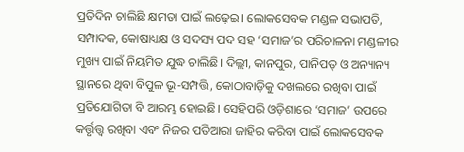ପ୍ରତିଦିନ ଚାଲିଛି କ୍ଷମତା ପାଇଁ ଲଢ଼େଇ। ଲୋକସେବକ ମଣ୍ଡଳ ସଭାପତି, ସମ୍ପାଦକ, କୋଷାଧ୍ୟକ୍ଷ ଓ ସଦସ୍ୟ ପଦ ସହ ‘ସମାଜ’ର ପରିଚାଳନା ମଣ୍ଡଳୀର ମୁଖ୍ୟ ପାଇଁ ନିୟମିତ ଯୁଦ୍ଧ ଚାଲିଛି। ଦିଲ୍ଲୀ, କାନପୁର, ପାନିପତ୍ ଓ ଅନ୍ୟାନ୍ୟ ସ୍ଥାନରେ ଥିବା ବିପୁଳ ଭୂ-ସମ୍ପତ୍ତି, କୋଠାବାଡ଼ିକୁ ଦଖଲରେ ରଖିବା ପାଇଁ ପ୍ରତିଯୋଗିତା ବି ଆରମ୍ଭ ହୋଇଛି। ସେହିପରି ଓଡ଼ିଶାରେ ‘ସମାଜ’ ଉପରେ କର୍ତ୍ତୃତ୍ତ୍ୱ ରଖିବା ଏବଂ ନିଜର ପତିଆରା ଜାହିର କରିବା ପାଇଁ ଲୋକସେବକ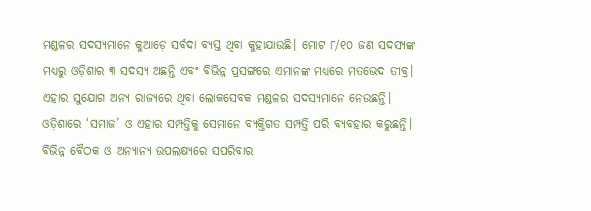ମଣ୍ଡଳର ସଦସ୍ୟମାନେ କୁଆଡ଼େ ସର୍ବଦା ବ୍ୟସ୍ତ ଥିବା କୁହାଯାଉଛି। ମୋଟ ୮/୧୦ ଜଣ ସଦସ୍ୟଙ୍କ ମଧ୍ୟରୁ ଓଡ଼ିଶାର ୩ ସଦସ୍ୟ ଅଛନ୍ତି ଏବଂ ବିଭିନ୍ନ ପ୍ରସଙ୍ଗରେ ଏମାନଙ୍କ ମଧ୍ୟରେ ମତଭେଦ ତୀବ୍ର। ଏହାର ସୁଯୋଗ ଅନ୍ୟ ରାଜ୍ୟରେ ଥିବା ଲୋକସେବକ ମଣ୍ଡଳର ସଦସ୍ୟମାନେ ନେଉଛନ୍ତି। ଓଡ଼ିଶାରେ ‘ସମାଜ’ ଓ ଏହାର ସମ୍ପତ୍ତିକୁ ସେମାନେ ବ୍ୟକ୍ତିଗତ ସମ୍ପତ୍ତି ପରି ବ୍ୟବହାର କରୁଛନ୍ତି। ବିଭିନ୍ନ ବୈଠକ ଓ ଅନ୍ୟାନ୍ୟ ଉପଲକ୍ଷ୍ୟରେ ସପରିବାର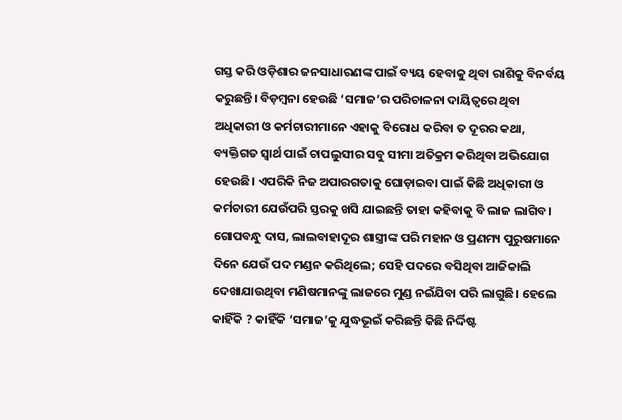ଗସ୍ତ କରି ଓଡ଼ିଶାର ଜନସାଧାରଣଙ୍କ ପାଇଁ ବ୍ୟୟ ହେବାକୁ ଥିବା ରାଶିକୁ ବିନର୍ବୟ କରୁଛନ୍ତି। ବିଡ଼ମ୍ବନା ହେଉଛି ‘ସମାଜ’ର ପରିଚାଳନା ଦାୟିତ୍ୱରେ ଥିବା ଅଧିକାରୀ ଓ କର୍ମଚାରୀମାନେ ଏହାକୁ ବିରୋଧ କରିବା ତ ଦୂରର କଥା, ବ୍ୟକ୍ତିଗତ ସ୍ୱାର୍ଥ ପାଇଁ ଚାପଲୁସୀର ସବୁ ସୀମା ଅତିକ୍ରମ କରିଥିବା ଅଭିଯୋଗ ହେଉଛି। ଏପରିକି ନିଜ ଅପାରଗତାକୁ ଘୋଡ଼ାଇବା ପାଇଁ କିଛି ଅଧିକାରୀ ଓ କର୍ମଚାରୀ ଯେଉଁପରି ସ୍ତରକୁ ଖସି ଯାଇଛନ୍ତି ତାହା କହିବାକୁ ବି ଲାଜ ଲାଗିବ।
ଗୋପବନ୍ଧୁ ଦାସ, ଲାଲବାହାଦୂର ଶାସ୍ତ୍ରୀଙ୍କ ପରି ମହାନ ଓ ପ୍ରଣମ୍ୟ ପୁରୁଷମାନେ ଦିନେ ଯେଉଁ ପଦ ମଣ୍ଡନ କରିଥିଲେ; ସେହି ପଦରେ ବସିଥିବା ଆଜିକାଲି ଦେଖାଯାଉଥିବା ମଣିଷମାନଙ୍କୁ ଲାଜରେ ମୁଣ୍ଡ ନଇଁଯିବା ପରି ଲାଗୁଛି। ହେଲେ କାହିଁକି ? କାହିଁକି ‘ସମାଜ’କୁ ଯୁଦ୍ଧଭୂଇଁ କରିଛନ୍ତି କିଛି ନିର୍ଦ୍ଦିଷ୍ଟ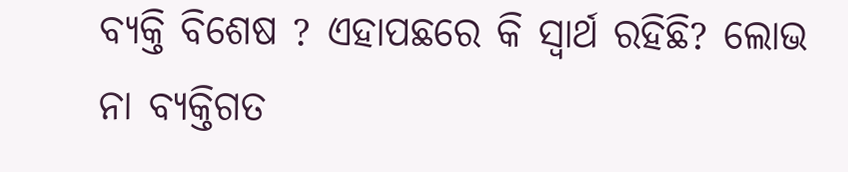ବ୍ୟକ୍ତି ବିଶେଷ ? ଏହାପଛରେ କି ସ୍ୱାର୍ଥ ରହିଛି? ଲୋଭ ନା ବ୍ୟକ୍ତିଗତ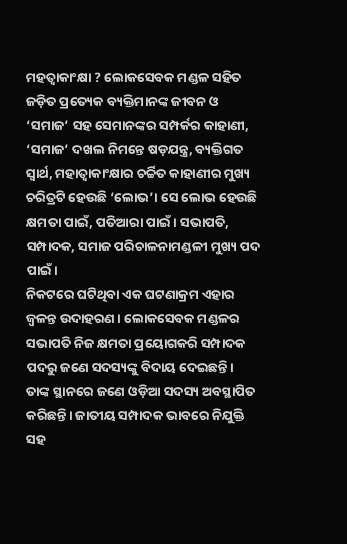ମହତ୍ୱାକାଂକ୍ଷା ? ଲୋକସେବକ ମଣ୍ଡଳ ସହିତ ଜଡ଼ିତ ପ୍ରତ୍ୟେକ ବ୍ୟକ୍ତିମାନଙ୍କ ଜୀବନ ଓ ‘ସମାଜ’ ସହ ସେମାନଙ୍କର ସମ୍ପର୍କର କାହାଣୀ, ‘ସମାଜ’ ଦଖଲ ନିମନ୍ତେ ଷଡ଼ଯନ୍ତ୍ର, ବ୍ୟକ୍ତିଗତ ସ୍ୱାର୍ଥ, ମହାତ୍ୱାକାଂକ୍ଷାର ଚର୍ଚ୍ଚିତ କାହାଣୀର ମୁଖ୍ୟ ଚରିତ୍ରଟି ହେଉଛି ‘ଲୋଭ’। ସେ ଲୋଭ ହେଉଛି କ୍ଷମତା ପାଇଁ, ପତିଆରା ପାଇଁ। ସଭାପତି, ସମ୍ପାଦକ, ସମାଜ ପରିଚାଳନାମଣ୍ଡଳୀ ମୁଖ୍ୟ ପଦ ପାଇଁ।
ନିକଟରେ ଘଟିଥିବା ଏକ ଘଟଣାକ୍ରମ ଏହାର ଜ୍ୱଳନ୍ତ ଉଦାହରଣ। ଲୋକସେବକ ମଣ୍ଡଳର ସଭାପତି ନିଜ କ୍ଷମତା ପ୍ରୟୋଗକରି ସମ୍ପାଦକ ପଦରୁ ଜଣେ ସଦସ୍ୟଙ୍କୁ ବିଦାୟ ଦେଇଛନ୍ତି।
ତାଙ୍କ ସ୍ଥାନରେ ଜଣେ ଓଡ଼ିଆ ସଦସ୍ୟ ଅବସ୍ଥାପିତ କରିଛନ୍ତି। ଜାତୀୟ ସମ୍ପାଦକ ଭାବରେ ନିଯୁକ୍ତି ସହ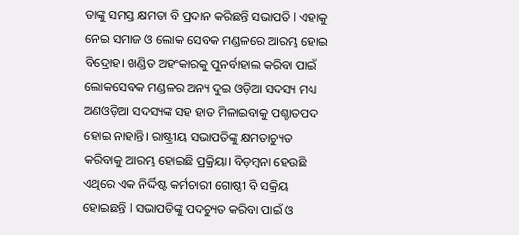ତାଙ୍କୁ ସମସ୍ତ କ୍ଷମତା ବି ପ୍ରଦାନ କରିଛନ୍ତି ସଭାପତି l ଏହାକୁ ନେଇ ସମାଜ ଓ ଲୋକ ସେବକ ମଣ୍ଡଳରେ ଆରମ୍ଭ ହୋଇ ବିଦ୍ରୋହ। ଖଣ୍ଡିତ ଅହଂକାରକୁ ପୁନର୍ବାହାଲ କରିବା ପାଇଁ ଲୋକସେବକ ମଣ୍ଡଳର ଅନ୍ୟ ଦୁଇ ଓଡ଼ିଆ ସଦସ୍ୟ ମଧ୍ୟ ଅଣଓଡ଼ିଆ ସଦସ୍ୟଙ୍କ ସହ ହାତ ମିଳାଇବାକୁ ପଶ୍ଚାତପଦ ହୋଇ ନାହାନ୍ତି। ରାଷ୍ଟ୍ରୀୟ ସଭାପତିଙ୍କୁ କ୍ଷମତାଚ୍ୟୁତ କରିବାକୁ ଆରମ୍ଭ ହୋଇଛି ପ୍ରକ୍ରିୟା। ବିଡ଼ମ୍ବନା ହେଉଛି ଏଥିରେ ଏକ ନିର୍ଦ୍ଦିଷ୍ଟ କର୍ମଚାରୀ ଗୋଷ୍ଠୀ ବି ସକ୍ରିୟ ହୋଇଛନ୍ତି l ସଭାପତିଙ୍କୁ ପଦଚ୍ୟୁତ କରିବା ପାଇଁ ଓ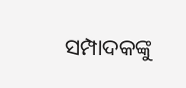ସମ୍ପାଦକଙ୍କୁ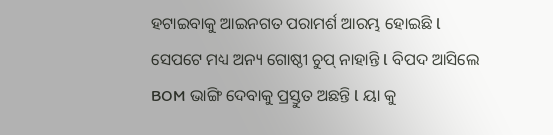ହଟାଇବାକୁ ଆଇନଗତ ପରାମର୍ଶ ଆରମ୍ଭ ହୋଇଛି l ସେପଟେ ମଧ୍ୟ ଅନ୍ୟ ଗୋଷ୍ଠୀ ଚୁପ୍ ନାହାନ୍ତି l ବିପଦ ଆସିଲେ BOM ଭାଙ୍ଗି ଦେବାକୁ ପ୍ରସ୍ତୁତ ଅଛନ୍ତି l ୟା କୁ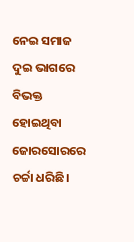ନେଇ ସମାଜ ଦୁଇ ଭାଗରେ ବିଭକ୍ତ ହୋଇଥିବା ଜୋରସୋରରେ ଚର୍ଚ୍ଚା ଧରିଛି।